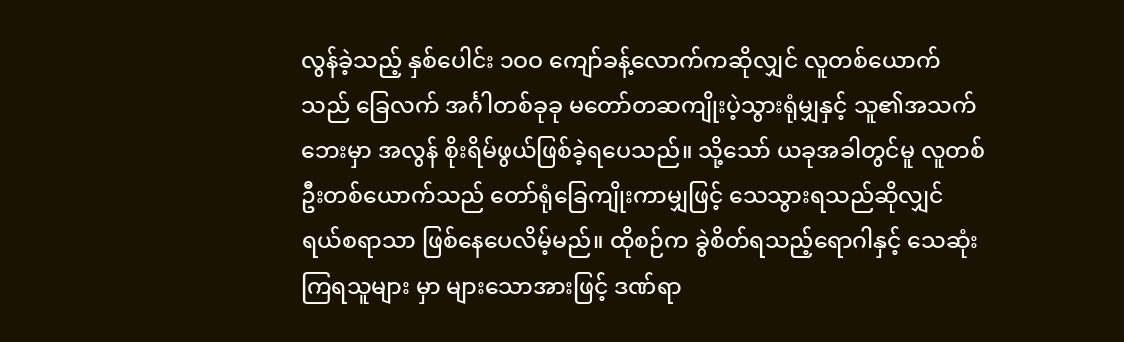လွန်ခဲ့သည့် နှစ်ပေါင်း ၁ဝဝ ကျော်ခန့်လောက်ကဆိုလျှင် လူတစ်ယောက်သည် ခြေလက် အင်္ဂါတစ်ခုခု မတော်တဆကျိုးပဲ့သွားရုံမျှနှင့် သူ၏အသက်ဘေးမှာ အလွန် စိုးရိမ်ဖွယ်ဖြစ်ခဲ့ရပေသည်။ သို့သော် ယခုအခါတွင်မူ လူတစ်ဦးတစ်ယောက်သည် တော်ရုံခြေကျိုးကာမျှဖြင့် သေသွားရသည်ဆိုလျှင် ရယ်စရာသာ ဖြစ်နေပေလိမ့်မည်။ ထိုစဉ်က ခွဲစိတ်ရသည့်ရောဂါနှင့် သေဆုံးကြရသူများ မှာ များသောအားဖြင့် ဒဏ်ရာ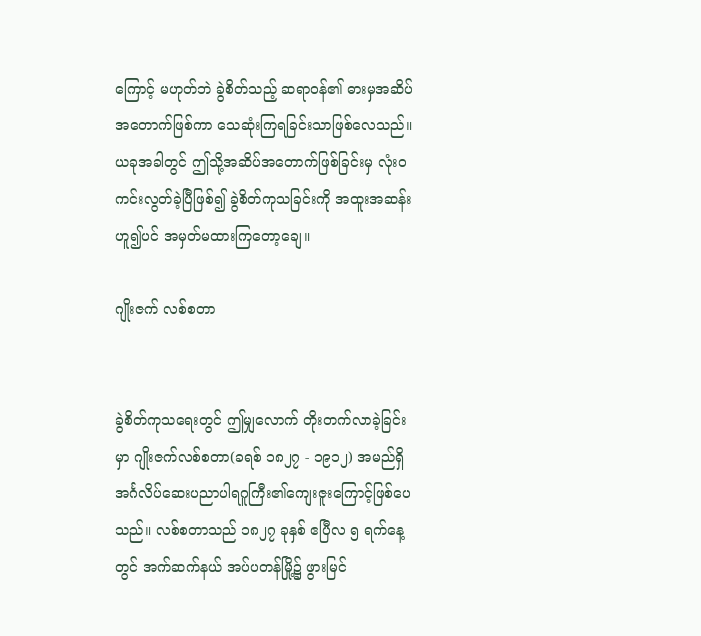ကြောင့် မဟုတ်ဘဲ ခွဲစိတ်သည့် ဆရာဝန်၏ ဓားမှအဆိပ်အတောက်ဖြစ်ကာ သေဆုံးကြရခြင်းသာဖြစ်လေသည်။ ယခုအခါတွင် ဤသို့အဆိပ်အတောက်ဖြစ်ခြင်းမှ လုံးဝကင်းလွတ်ခဲ့ပြီဖြစ်၍ ခွဲစိတ်ကုသခြင်းကို အထူးအဆန်းဟူ၍ပင် အမှတ်မထားကြတော့ချေ။

ဂျိုးဇက် လစ်စတာ


ခွဲစိတ်ကုသရေးတွင် ဤမျှလောက် တိုးတက်လာခဲ့ခြင်းမှာ ဂျိုးဇက်လစ်စတာ(ခရစ် ၁၈၂၇ - ၁၉၁၂) အမည်ရှိ အင်္ဂလိပ်ဆေးပညာပါရဂူကြီး၏ကျေးဇူးကြောင့်ဖြစ်ပေသည်။ လစ်စတာသည် ၁၈၂၇ ခုနှစ် ဧပြီလ ၅ ရက်နေ့တွင် အက်ဆက်နယ် အပ်ပတန်မြို့၌ ဖွားမြင်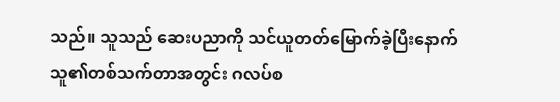သည်။ သူသည် ဆေးပညာကို သင်ယူတတ်မြောက်ခဲ့ပြီးနောက် သူ၏တစ်သက်တာအတွင်း ဂလပ်စ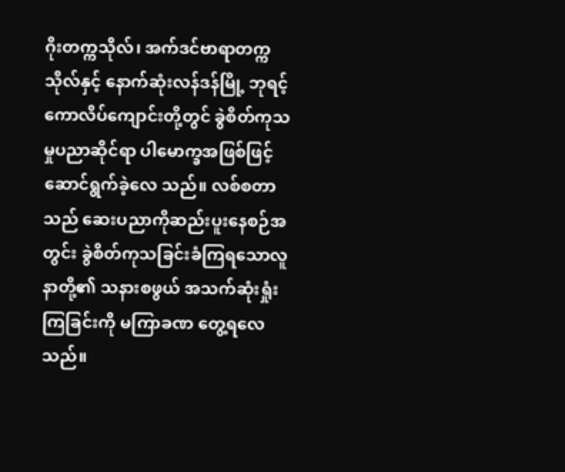ဂိုးတက္ကသိုလ်၊ အက်ဒင်ဗာရာတက္ကသိုလ်နှင့် နောက်ဆုံးလန်ဒန်မြို့ ဘုရင့်ကောလိပ်ကျောင်းတို့တွင် ခွဲစိတ်ကုသမှုပညာဆိုင်ရာ ပါမောက္ခအဖြစ်ဖြင့် ဆောင်ရွက်ခဲ့လေ သည်။ လစ်စတာသည် ဆေးပညာကိုဆည်းပူးနေစဉ်အတွင်း ခွဲစိတ်ကုသခြင်းခံကြရသောလူနာတို့၏ သနားစဖွယ် အသက်ဆုံးရှုံးကြခြင်းကို မကြာခဏ တွေ့ရလေသည်။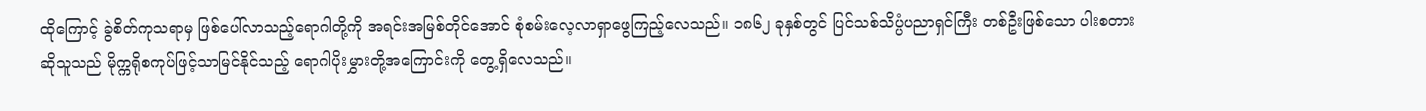ထိုကြောင့် ခွဲစိတ်ကုသရာမှ ဖြစ်ပေါ်လာသည့်ရောဂါတို့ကို အရင်းအမြစ်တိုင်အောင် စုံစမ်းလေ့လာရှာဖွေကြည့်လေသည်။ ၁၈၆၂ ခုနှစ်တွင် ပြင်သစ်သိပ္ပံပညာရှင်ကြီး တစ်ဦးဖြစ်သော ပါးစတားဆိုသူသည် မိုက္ကရိုစကုပ်ဖြင့်သာမြင်နိုင်သည့် ရောဂါပိုးမွှားတို့အကြောင်းကို တွေ့ရှိလေသည်။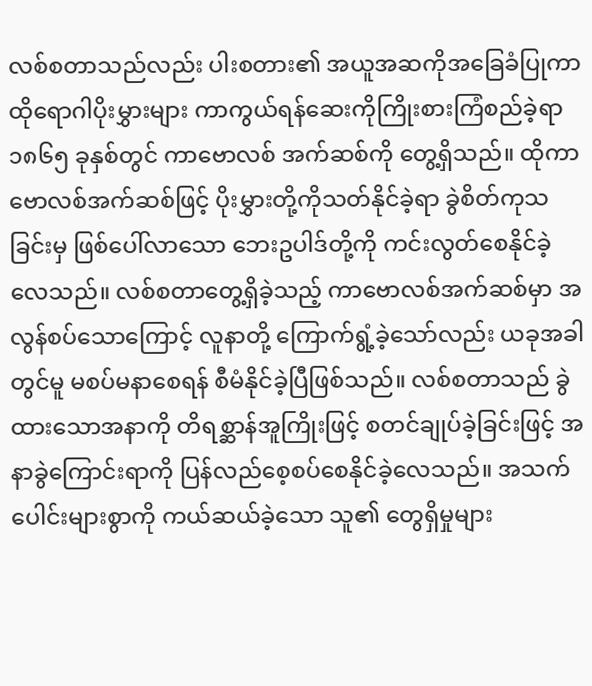လစ်စတာသည်လည်း ပါးစတား၏ အယူအဆကိုအခြေခံပြုကာ ထိုရောဂါပိုးမွှားများ ကာကွယ်ရန်ဆေးကိုကြိုးစားကြံစည်ခဲ့ရာ ၁၈၆၅ ခုနှစ်တွင် ကာဗောလစ် အက်ဆစ်ကို တွေ့ရှိသည်။ ထိုကာဗောလစ်အက်ဆစ်ဖြင့် ပိုးမွှားတို့ကိုသတ်နိုင်ခဲ့ရာ ခွဲစိတ်ကုသခြင်းမှ ဖြစ်ပေါ်လာသော ဘေးဥပါဒ်တို့ကို ကင်းလွတ်စေနိုင်ခဲ့လေသည်။ လစ်စတာတွေ့ရှိခဲ့သည့် ကာဗောလစ်အက်ဆစ်မှာ အလွန်စပ်သောကြောင့် လူနာတို့ ကြောက်ရွံ့ခဲ့သော်လည်း ယခုအခါတွင်မူ မစပ်မနာစေရန် စီမံနိုင်ခဲ့ပြီဖြစ်သည်။ လစ်စတာသည် ခွဲထားသောအနာကို တိရစ္ဆာန်အူကြိုးဖြင့် စတင်ချုပ်ခဲ့ခြင်းဖြင့် အနာခွဲကြောင်းရာကို ပြန်လည်စေ့စပ်စေနိုင်ခဲ့လေသည်။ အသက်ပေါင်းများစွာကို ကယ်ဆယ်ခဲ့သော သူ၏ တွေရှိမှုများ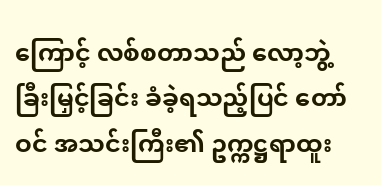ကြောင့် လစ်စတာသည် လော့ဘွဲ့ခြီးမြှင့်ခြင်း ခံခဲ့ရသည့်ပြင် တော်ဝင် အသင်းကြီး၏ ဥက္ကဋ္ဌရာထူး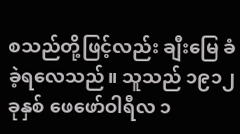စသည်တို့ဖြင့်လည်း ချီးမြေ ခံခဲ့ရလေသည်။ သူသည် ၁၉၁၂ ခုနှစ် ဖေဖော်ဝါရီလ ၁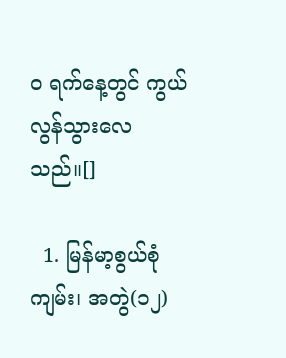ဝ ရက်နေ့တွင် ကွယ်လွန်သွားလေသည်။[]

  1. မြန်မာ့စွယ်စုံကျမ်း၊ အတွဲ(၁၂)